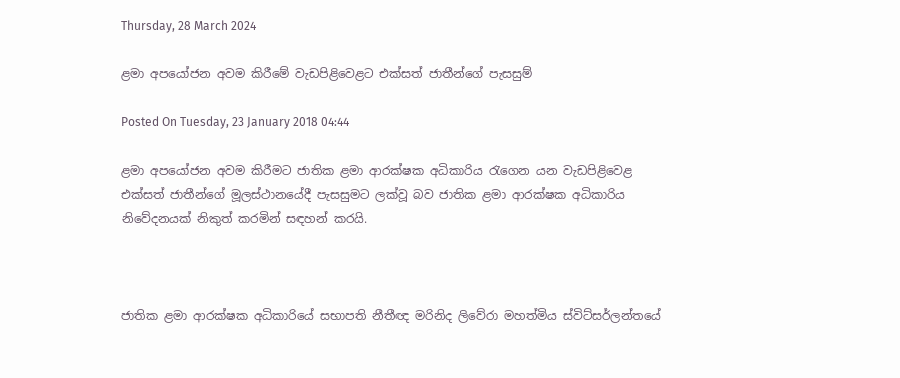Thursday, 28 March 2024

ළමා අපයෝජන අවම කිරීමේ වැඩපිළිවෙළට එක්සත් ජාතීන්ගේ පැසසුම්

Posted On Tuesday, 23 January 2018 04:44

ළමා අපයෝජන අවම කිරීමට ජාතික ළමා ආරක්ෂක අධිකාරිය රැගෙන යන වැඩපිළිවෙළ එක්සත් ජාතීන්ගේ මූලස්ථානයේදී පැසසුමට ලක්වූ බව ජාතික ළමා ආරක්ෂක අධිකාරිය නිවේදනයක් නිකුත් කරමින් සඳහන් කරයි.



ජාතික ළමා ආරක්ෂක අධිකාරියේ සභාපති නීතීඥ මරිනිද ලිවේරා මහත්මිය ස්විට්සර්ලන්තයේ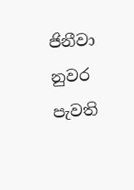ජිනීවා නුවර පැවති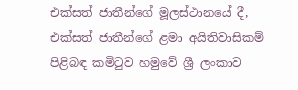එක්සත් ජාතීන්ගේ මූලස්ථානයේ දී, එක්සත් ජාතීන්ගේ ළමා අයිතිවාසිකම් පිළිබඳ කමිටුව හමුවේ ශ්‍රී ලංකාව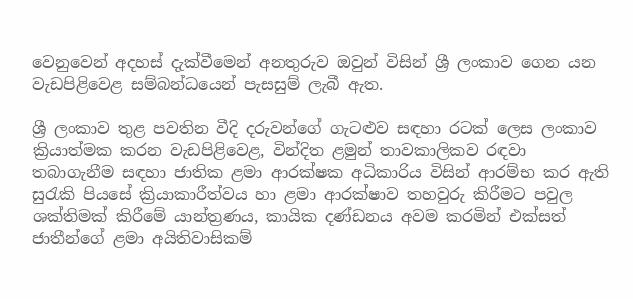වෙනුවෙන් අදහස් දැක්වීමෙන් අනතුරුව ඔවුන් විසින් ශ්‍රී ලංකාව ගෙන යන වැඩපිළිවෙළ සම්බන්ධයෙන් පැසසුම් ලැබී ඇත.

ශ්‍රී ලංකාව තුළ පවතින වීදි දරුවන්ගේ ගැටළුව සඳහා රටක් ලෙස ලංකාව ක්‍රියාත්මක කරන වැඩපිළිවෙළ, වින්දිත ළමුන් තාවකාලිකව රඳවා තබාගැනීම සඳහා ජාතික ළමා ආරක්ෂක අධිකාරිය විසින් ආරම්භ කර ඇති සුරැකි පියසේ ක්‍රියාකාරීත්වය හා ළමා ආරක්ෂාව තහවුරු කිරීමට පවුල ශක්තිමක් කිරීමේ යාන්ත්‍රණය, කායික දණ්ඩනය අවම කරමින් එක්සත් ජාතීන්ගේ ළමා අයිතිවාසිකම්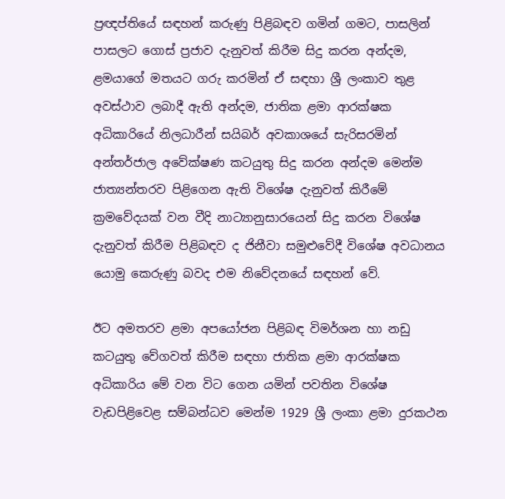ප්‍රඥප්තියේ සඳහන් කරුණු පිළිබඳව ගමින් ගමට, පාසලින් පාසලට ගොස් ප්‍රජාව දැනුවත් කිරීම සිදු කරන අන්දම, ළමයාගේ මතයට ගරු කරමින් ඒ සඳහා ශ්‍රී ලංකාව තුළ අවස්ථාව ලබාදී ඇති අන්දම, ජාතික ළමා ආරක්ෂක අධිකාරියේ නිලධාරීන් සයිබර් අවකාශයේ සැරිසරමින් අන්තර්ජාල අවේක්ෂණ කටයුතු සිදු කරන අන්දම මෙන්ම ජාත්‍යන්තරව පිළිගෙන ඇති විශේෂ දැනුවත් කිරීමේ ක්‍රමවේදයක් වන වීදි නාට්‍යානුසාරයෙන් සිදු කරන විශේෂ දැනුවත් කිරීම පිළිබඳව ද ජිනීවා සමුළුවේදී විශේෂ අවධානය යොමු කෙරුණු බවද එම නිවේදනයේ සඳහන් වේ.

ඊට අමතරව ළමා අපයෝජන පිළිබඳ විමර්ශන හා නඩු කටයුතු වේගවත් කිරීම සඳහා ජාතික ළමා ආරක්ෂක අධිකාරිය මේ වන විට ගෙන යමින් පවතින විශේෂ වැඩපිළිවෙළ සම්බන්ධව මෙන්ම 1929 ශ්‍රී ලංකා ළමා දුරකථන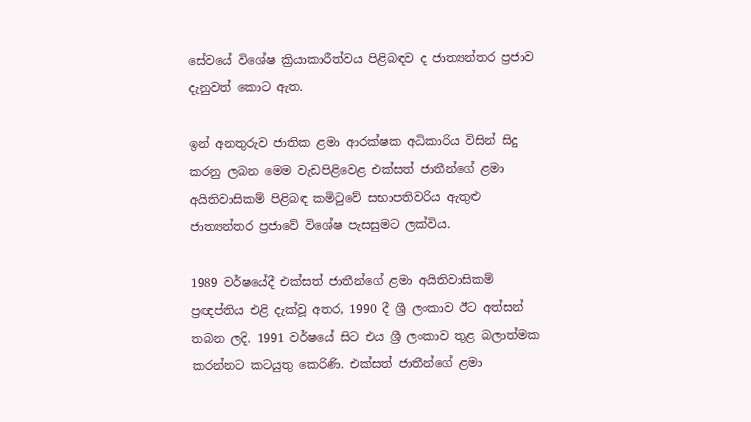සේවයේ විශේෂ ක්‍රියාකාරීත්වය පිළිබඳව ද ජාත්‍යන්තර ප්‍රජාව දැනුවත් කොට ඇත.

ඉන් අනතුරුව ජාතික ළමා ආරක්ෂක අධිකාරිය විසින් සිදු කරනු ලබන මෙම වැඩපිළිවෙළ එක්සත් ජාතීන්ගේ ළමා අයිතිවාසිකම් පිළිබඳ කමිටුවේ සභාපතිවරිය ඇතුළු ජාත්‍යන්තර ප්‍රජාවේ විශේෂ පැසසුමට ලක්විය.

1989 වර්ෂයේදී එක්සත් ජාතීන්ගේ ළමා අයිතිවාසිකම් ප්‍රඥප්තිය එළි දැක්වූ අතර, 1990 දී ශ්‍රී ලංකාව ඊට අත්සන් තබන ලදි. 1991 වර්ෂයේ සිට එය ශ්‍රී ලංකාව තුළ බලාත්මක කරන්නට කටයුතු කෙරිණි. එක්සත් ජාතීන්ගේ ළමා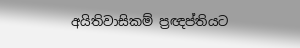අයිතිවාසිකම් ප්‍රඥප්තියට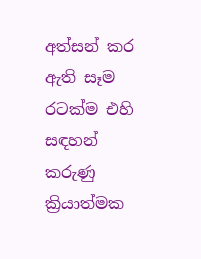අත්සන් කර ඇති සෑම රටක්ම එහි සඳහන් කරුණු ක්‍රියාත්මක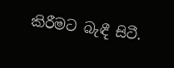කිරීමට බැඳී සිටී.